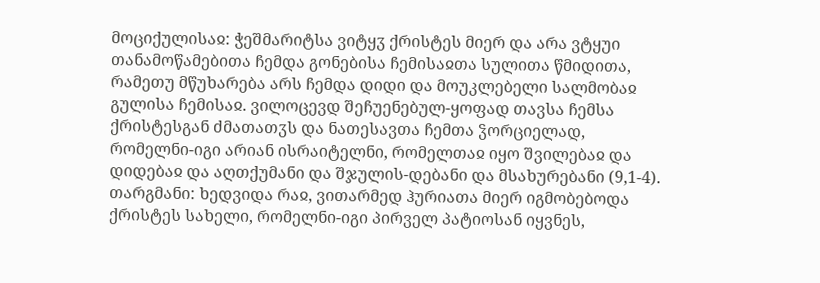მოციქულისაჲ: ჭეშმარიტსა ვიტყჳ ქრისტეს მიერ და არა ვტყუი თანამოწამებითა ჩემდა გონებისა ჩემისაჲთა სულითა წმიდითა, რამეთუ მწუხარება არს ჩემდა დიდი და მოუკლებელი სალმობაჲ გულისა ჩემისაჲ. ვილოცევდ შეჩუენებულ-ყოფად თავსა ჩემსა ქრისტესგან ძმათათჳს და ნათესავთა ჩემთა ჴორციელად, რომელნი-იგი არიან ისრაიტელნი, რომელთაჲ იყო შვილებაჲ და დიდებაჲ და აღთქუმანი და შჯულის-დებანი და მსახურებანი (9,1-4).
თარგმანი: ხედვიდა რაჲ, ვითარმედ ჰურიათა მიერ იგმობებოდა ქრისტეს სახელი, რომელნი-იგი პირველ პატიოსან იყვნეს,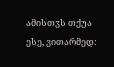ამისთჳს თქუა ესე, ვითარმედ: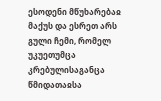ესოდენი მწუხარებაჲ მაქუს და ესრეთ არს გული ჩემი, რომელ უკუეთუმცა კრებულისაგანცა წმიდათაჲსა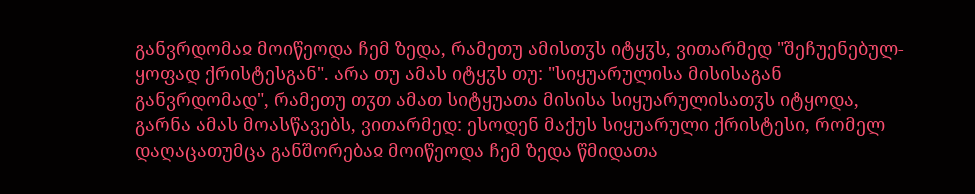განვრდომაჲ მოიწეოდა ჩემ ზედა, რამეთუ ამისთჳს იტყჳს, ვითარმედ "შეჩუენებულ-ყოფად ქრისტესგან". არა თუ ამას იტყჳს თუ: "სიყუარულისა მისისაგან განვრდომად", რამეთუ თჳთ ამათ სიტყუათა მისისა სიყუარულისათჳს იტყოდა, გარნა ამას მოასწავებს, ვითარმედ: ესოდენ მაქუს სიყუარული ქრისტესი, რომელ დაღაცათუმცა განშორებაჲ მოიწეოდა ჩემ ზედა წმიდათა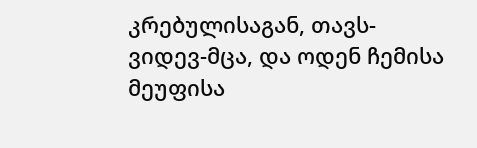კრებულისაგან, თავს-ვიდევ-მცა, და ოდენ ჩემისა მეუფისა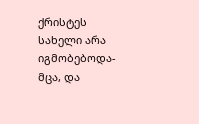ქრისტეს სახელი არა იგმობებოდა-მცა, და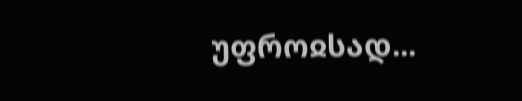უფროჲსად...